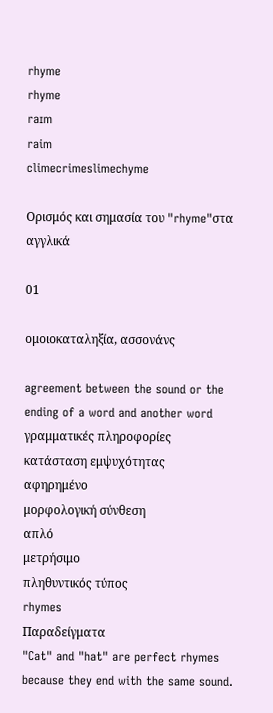rhyme
rhyme
raɪm
raim
climecrimeslimechyme

Ορισμός και σημασία του "rhyme"στα αγγλικά

01

ομοιοκαταληξία, ασσονάνς

agreement between the sound or the ending of a word and another word
γραμματικές πληροφορίες
κατάσταση εμψυχότητας
αφηρημένο
μορφολογική σύνθεση
απλό
μετρήσιμο
πληθυντικός τύπος
rhymes
Παραδείγματα
"Cat" and "hat" are perfect rhymes because they end with the same sound.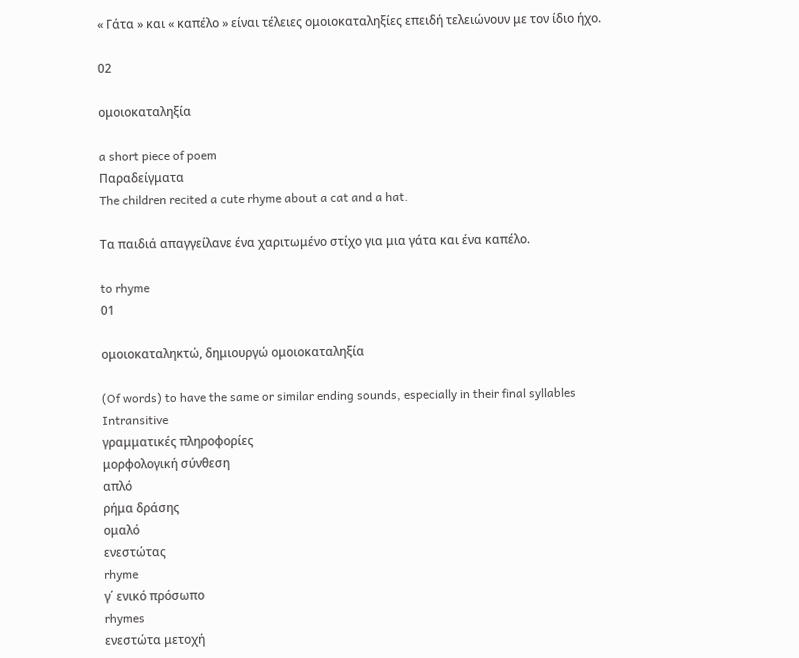« Γάτα » και « καπέλο » είναι τέλειες ομοιοκαταληξίες επειδή τελειώνουν με τον ίδιο ήχο.

02

ομοιοκαταληξία

a short piece of poem
Παραδείγματα
The children recited a cute rhyme about a cat and a hat.

Τα παιδιά απαγγείλανε ένα χαριτωμένο στίχο για μια γάτα και ένα καπέλο.

to rhyme
01

ομοιοκαταληκτώ, δημιουργώ ομοιοκαταληξία

(Of words) to have the same or similar ending sounds, especially in their final syllables
Intransitive
γραμματικές πληροφορίες
μορφολογική σύνθεση
απλό
ρήμα δράσης
ομαλό
ενεστώτας
rhyme
γ΄ ενικό πρόσωπο
rhymes
ενεστώτα μετοχή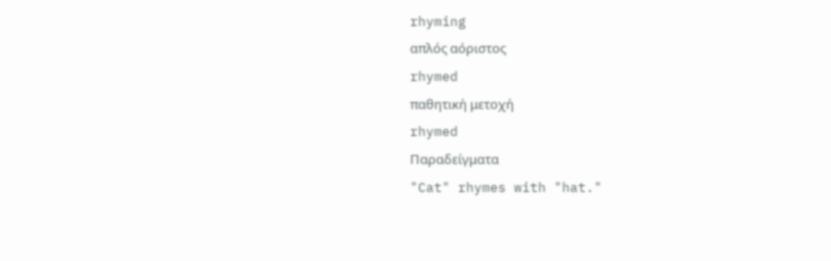rhyming
απλός αόριστος
rhymed
παθητική μετοχή
rhymed
Παραδείγματα
"Cat" rhymes with "hat."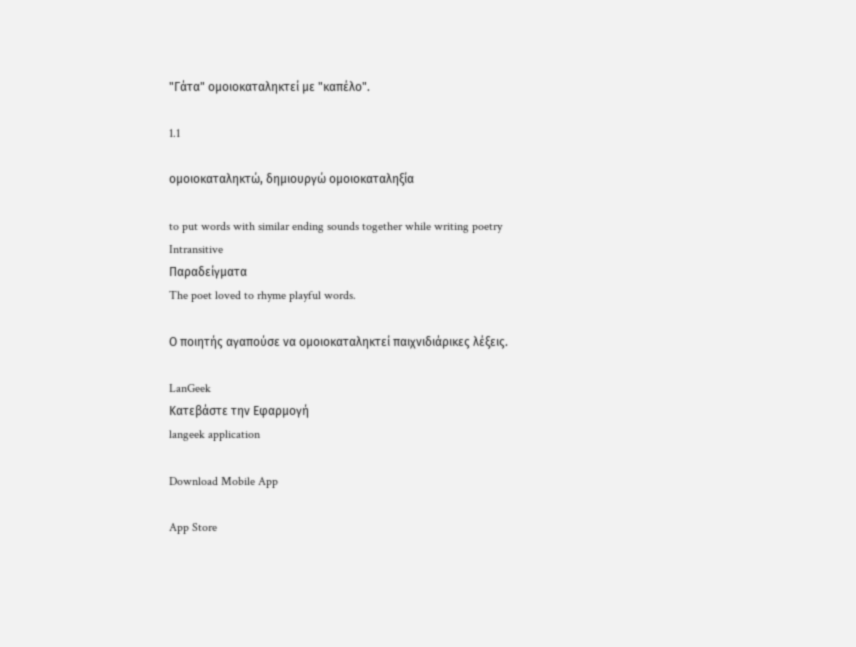"Γάτα" ομοιοκαταληκτεί με "καπέλο".

1.1

ομοιοκαταληκτώ, δημιουργώ ομοιοκαταληξία

to put words with similar ending sounds together while writing poetry
Intransitive
Παραδείγματα
The poet loved to rhyme playful words.

Ο ποιητής αγαπούσε να ομοιοκαταληκτεί παιχνιδιάρικες λέξεις.

LanGeek
Κατεβάστε την Εφαρμογή
langeek application

Download Mobile App

App Store